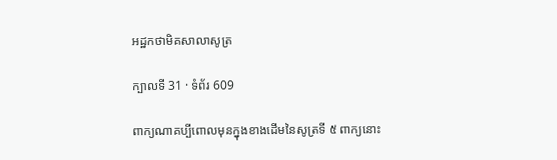អដ្ឋកថាមិគសាលាសូត្រ

ក្បាលទី 31 · ទំព័រ 609

ពាក្យណាគប្បីពោលមុនក្នុងខាងដើមនៃសូត្រទី ៥ ពាក្យនោះ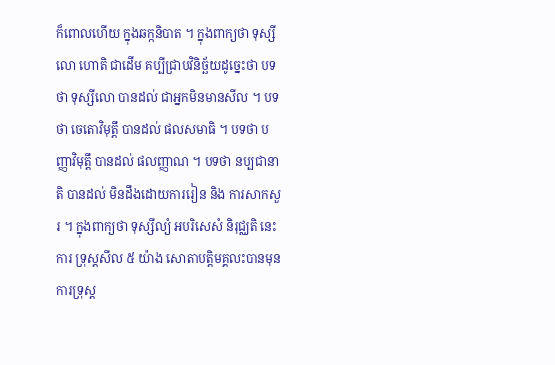ក៏ពោលហើយ ក្នុងឆក្កនិបាត ។ ក្នុងពាក្យថា ទុស្សីលោ ហោតិ ជាដើម គប្បីជ្រាបវិនិច្ឆ័យដូច្នេះថា បទថា ទុស្សីលោ បានដល់ ជាអ្នកមិនមានសីល ។ បទថា ចេតោវិមុត្តឹ បានដល់ ផលសមាធិ ។ បទថា បញ្ញាវិមុត្តឹ បានដល់ ផលញ្ញាណ ។ បទថា នប្បជានាតិ បានដល់ មិនដឹងដោយការរៀន និង ការសាកសួរ ។ ក្នុងពាក្យថា ទុស្សីល្យំ អបរិសេសំ និរុជ្ឈតិ នេះ ការ ទ្រុស្តសីល ៥ យ៉ាង សោតាបត្តិមគ្គលះបានមុន ការទ្រុស្ត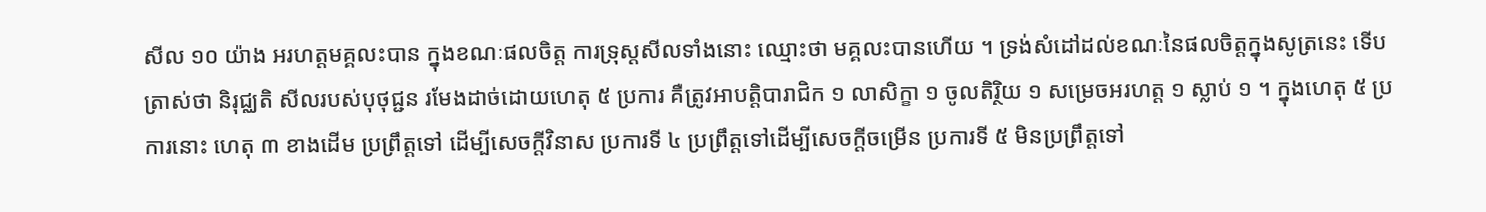សីល ១០ យ៉ាង អរហត្តមគ្គលះបាន ក្នុងខណៈផលចិត្ត ការទ្រុស្តសីលទាំងនោះ ឈ្មោះថា មគ្គលះបានហើយ ។ ទ្រង់សំដៅដល់ខណៈនៃផលចិត្តក្នុងសូត្រនេះ ទើប ត្រាស់ថា និរុជ្ឈតិ សីលរបស់បុថុជ្ជន រមែងដាច់ដោយហេតុ ៥ ប្រការ គឺត្រូវអាបត្តិបារាជិក ១ លាសិក្ខា ១ ចូលតិរ្ថិយ ១ សម្រេចអរហត្ត ១ ស្លាប់ ១ ។ ក្នុងហេតុ ៥ ប្រការនោះ ហេតុ ៣ ខាងដើម ប្រព្រឹត្តទៅ ដើម្បីសេចក្តីវិនាស ប្រការទី ៤ ប្រព្រឹត្តទៅដើម្បីសេចក្តីចម្រើន ប្រការទី ៥ មិនប្រព្រឹត្តទៅ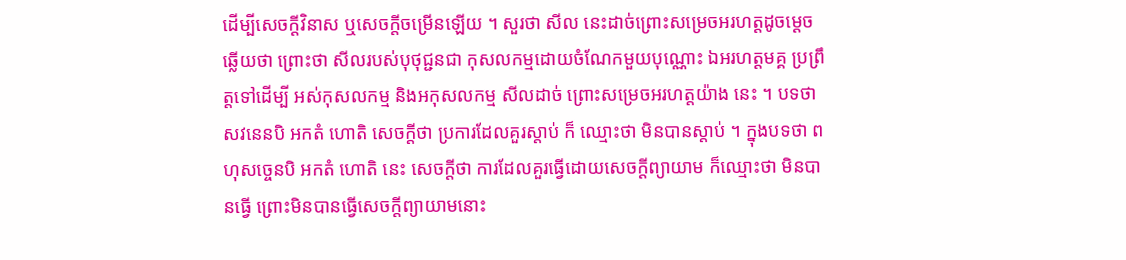ដើម្បីសេចក្តីវិនាស ឬសេចក្តីចម្រើនឡើយ ។ សួរថា សីល នេះដាច់ព្រោះសម្រេចអរហត្តដូចម្តេច ឆ្លើយថា ព្រោះថា សីលរបស់បុថុជ្ជនជា កុសលកម្មដោយចំណែកមួយបុណ្ណោះ ឯអរហត្តមគ្គ ប្រព្រឹត្តទៅដើម្បី អស់កុសលកម្ម និងអកុសលកម្ម សីលដាច់ ព្រោះសម្រេចអរហត្តយ៉ាង នេះ ។ បទថា សវនេនបិ អកតំ ហោតិ សេចក្តីថា ប្រការដែលគួរស្តាប់ ក៏ ឈ្មោះថា មិនបានស្តាប់ ។ ក្នុងបទថា ពហុសច្ចេនបិ អកតំ ហោតិ នេះ សេចក្តីថា ការដែលគួរធ្វើដោយសេចក្តីព្យាយាម ក៏ឈ្មោះថា មិនបានធ្វើ ព្រោះមិនបានធ្វើសេចក្តីព្យាយាមនោះ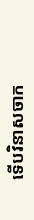ទើបវិនាសចាក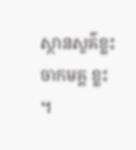ស្ថានសួគ៌ខ្លះ ចាកមគ្គ ខ្លះ ។